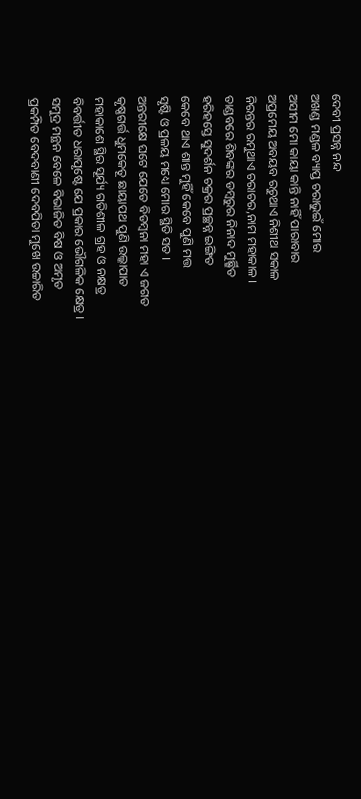ଦେବୀ ପ୍ରସନ୍ନ ନନ୍ଦ
ଅଖଣ୍ଡ ମଣ୍ଡଳ ବ୍ୟାପ୍ତ ଚରାଭୁଇଁ ମୋର
ଅସୀମ ମୋ କାୟା କାନ୍ତି ନାହିଁ ପାରାବାର
ଅପ୍ରମେୟ ଅବୟବ ରଚୁଥାଏ ନିଶୀଥ ସକାଳ
ନିରନ୍ତର ରମୁଥାଏ ଚରାଚର,ନାମ ମହାକାଳ ।
ତାଣ୍ଡବରେ ଶିବଙ୍କର ଡମ୍ବରୁର ନିନାଦ ମୁର୍ଛ୍ଛିତ
ହରିହସ୍ତେ ସୁଦର୍ଶନ ଚକ୍ରର ପ୍ରଚ୍ଛନ୍ନ ଇଙ୍ଗିତ
କେବେ ଥାଏ ଶାନ୍ତ ମୁହିଁ କେବେ ପୁଣି ମତ୍ତ
ସୃଷ୍ଟି ଓ ପ୍ରଳୟ ମଧ୍ୟେ ମୋର ସ୍ଥିତି ସତ ।
ଅନ୍ତରୀକ୍ଷେ ଘଟେ ଯେତେ ବିଡମ୍ବନା ମହା ଏ ଜଗତ
କୃଷ୍ଣଗର୍ତ୍ତ ଧୁମକେତୂ ଛାୟାପଥ ପୁଣି ଉଲ୍କାପାତ
ମହାକାଶେ ସ୍ଥିର ସୂର୍ଯ୍ୟ ଗତିଶୀଳ ଗ୍ରହ ଓ ନକ୍ଷତ୍ର
ବିବର୍ତ୍ତୀତ ଧରାପୃଷ୍ଟେ ଯେ ପ୍ରକାର ଭୌଗଳିକ କ୍ଷେତ୍ର ।
ସମୁଦ୍ର ମନ୍ଥନ ବେଳେ ବିଭାଜିତ ବିଷ ଓ ଅମୃତ
ପ୍ରକମ୍ପିତ ବେଦବାଣୀ ଦେବପିତା ମୁଖେ ଉଚ୍ଚାରିତ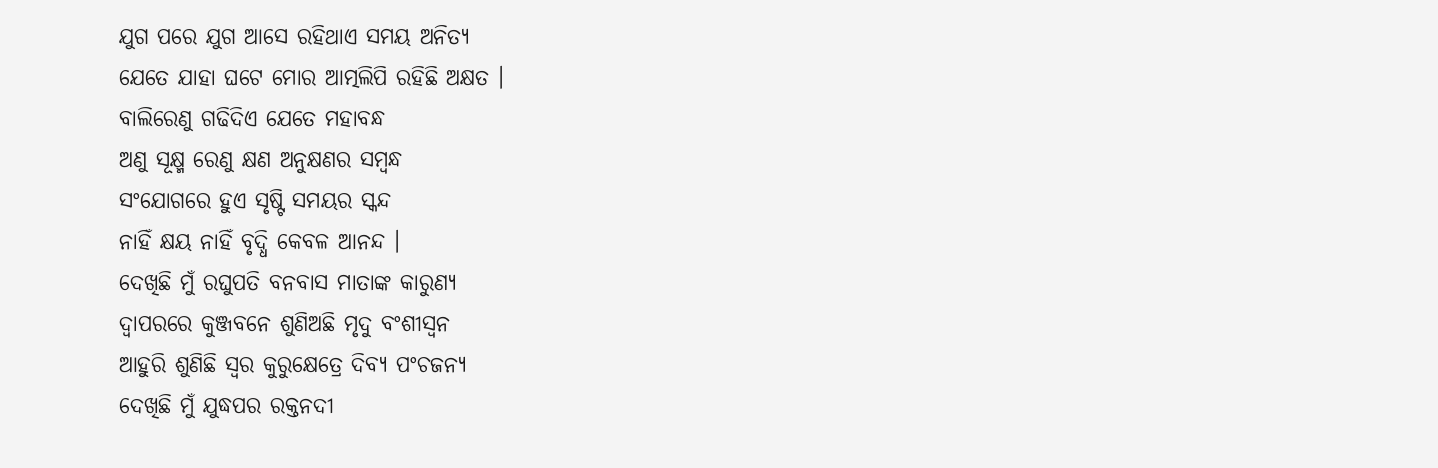ଯୁଗ ପରେ ଯୁଗ ଆସେ ରହିଥାଏ ସମୟ ଅନିତ୍ୟ
ଯେତେ ଯାହା ଘଟେ ମୋର ଆତ୍ମଲିପି ରହିଛି ଅକ୍ଷତ ।
ବାଲିରେଣୁ ଗଢିଦିଏ ଯେତେ ମହାବନ୍ଧ
ଅଣୁ ସୂକ୍ଷ୍ମ ରେଣୁ କ୍ଷଣ ଅନୁକ୍ଷଣର ସମ୍ବନ୍ଧ
ସଂଯୋଗରେ ହୁଏ ସୃଷ୍ଟି ସମୟର ସ୍କନ୍ଦ
ନାହିଁ କ୍ଷୟ ନାହିଁ ବୃଦ୍ଧି କେବଳ ଆନନ୍ଦ ।
ଦେଖିଛି ମୁଁ ରଘୁପତି ବନବାସ ମାତାଙ୍କ କାରୁଣ୍ୟ
ଦ୍ବାପରରେ କୁଞ୍ଜବନେ ଶୁଣିଅଛି ମୃଦୁ ବଂଶୀସ୍ବନ
ଆହୁରି ଶୁଣିଛି ସ୍ବର କୁରୁକ୍ଷେତ୍ରେ ଦିବ୍ୟ ପଂଚଜନ୍ୟ
ଦେଖିଛି ମୁଁ ଯୁଦ୍ଧପର ରକ୍ତନଦୀ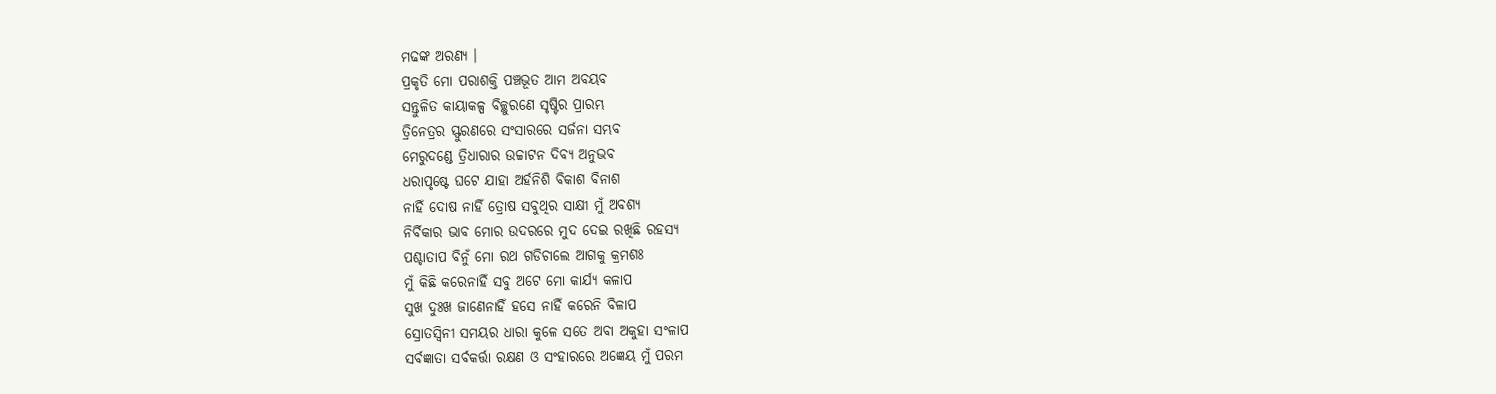ମଢଙ୍କ ଅରଣ୍ୟ ।
ପ୍ରକୃତି ମୋ ପରାଶକ୍ତି ପଞ୍ଚଭୂତ ଆମ ଅବୟବ
ସନ୍ତୁଳିତ କାୟାକଳ୍ପ ବିଚ୍ଛୁରଣେ ସୃଷ୍ଟିର ପ୍ରାରମ୍ଭ
ତ୍ରିନେତ୍ରର ସ୍ଫୁରଣରେ ସଂସାରରେ ସର୍ଜନା ସମ୍ଭବ
ମେରୁଦଣ୍ଡେ ତ୍ରିଧାରାର ଉଚ୍ଚାଟନ ଦିବ୍ୟ ଅନୁଭବ
ଧରାପୃଷ୍ଟେ ଘଟେ ଯାହା ଅର୍ହନିଶି ବିକାଶ ବିନାଶ
ନାହିଁ ଦୋଷ ନାହିଁ ତ୍ରୋଷ ସବୁଥିର ସାକ୍ଷୀ ମୁଁ ଅବଶ୍ୟ
ନିର୍ବିକାର ଭାବ ମୋର ଉଦରରେ ମୁଦ ଦେଇ ରଖିଛି ରହସ୍ୟ
ପଶ୍ଚାତାପ ବିନୁଁ ମୋ ରଥ ଗଡିଚାଲେ ଆଗକୁ କ୍ରମଶଃ
ମୁଁ କିଛି କରେନାହିଁ ସବୁ ଅଟେ ମୋ କାର୍ଯ୍ୟ କଳାପ
ସୁଖ ଦୁଃଖ ଜାଣେନାହିଁ ହସେ ନାହିଁ କରେନି ବିଳାପ
ସ୍ରୋତସ୍ବିନୀ ସମୟର ଧାରା କୁଳେ ସତେ ଅବା ଅକୁହା ସଂଳାପ
ସର୍ବଜ୍ଞାତା ସର୍ବକର୍ତ୍ତା ରକ୍ଷଣ ଓ ସଂହାରରେ ଅଜ୍ଞେୟ ମୁଁ ପରମ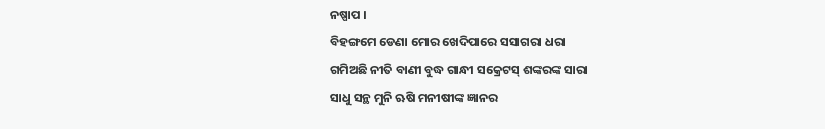ନଷ୍ପାପ ।
ବିହଙ୍ଗମେ ଡେଣା ମୋର ଖେଦିପାରେ ସସାଗରା ଧରା
ଗମିଅଛି ନୀତି ବାଣୀ ବୁଦ୍ଧ ଗାନ୍ଧୀ ସକ୍ରେଟସ୍ ଶଙ୍କରଙ୍କ ସାରା
ସାଧୁ ସନ୍ଥ ମୁନି ଋଷି ମନୀଷୀଙ୍କ ଜ୍ଞାନର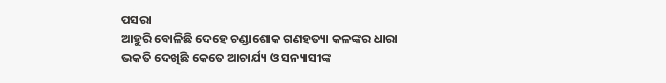ପସରା
ଆହୁରି ବୋଳିଛି ଦେହେ ଚଣ୍ଡାଶୋକ ଗଣହତ୍ୟା କଳଙ୍କର ଧାରା
ଭକତି ଦେଖିଛି କେତେ ଆଚାର୍ଯ୍ୟ ଓ ସନ୍ୟାସୀଙ୍କ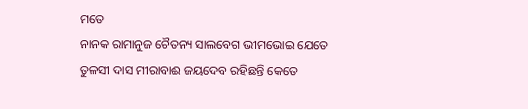ମତେ
ନାନକ ରାମାନୁଜ ଚୈତନ୍ୟ ସାଲବେଗ ଭୀମଭୋଇ ଯେତେ
ତୁଳସୀ ଦାସ ମୀରାବାଈ ଜୟଦେବ ରହିଛନ୍ତି କେତେ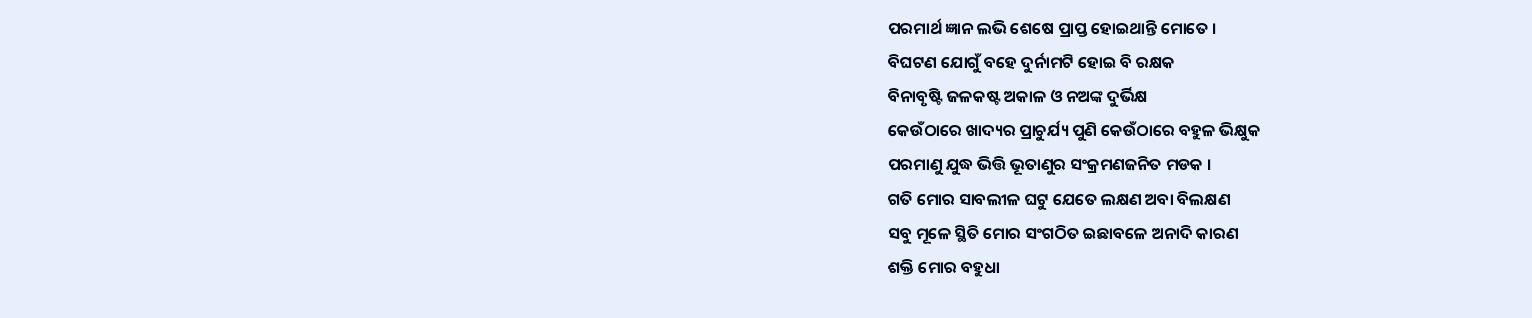ପରମାର୍ଥ ଜ୍ଞାନ ଲଭି ଶେଷେ ପ୍ରାପ୍ତ ହୋଇଥାନ୍ତି ମୋତେ ।
ବିଘଟଣ ଯୋଗୁଁ ବହେ ଦୁର୍ନାମଟି ହୋଇ ବି ରକ୍ଷକ
ବିନାବୃଷ୍ଟି ଜଳକଷ୍ଟ ଅକାଳ ଓ ନଅଙ୍କ ଦୁର୍ଭିକ୍ଷ
କେଉଁଠାରେ ଖାଦ୍ୟର ପ୍ରାଚୁର୍ଯ୍ୟ ପୁଣି କେଉଁଠାରେ ବହୁଳ ଭିକ୍ଷୁକ
ପରମାଣୁ ଯୁଦ୍ଧ ଭିତ୍ତି ଭୂତାଣୁର ସଂକ୍ରମଣଜନିତ ମଡକ ।
ଗତି ମୋର ସାବଲୀଳ ଘଟୁ ଯେତେ ଲକ୍ଷଣ ଅବା ବିଲକ୍ଷଣ
ସବୁ ମୂଳେ ସ୍ଥିତି ମୋର ସଂଗଠିତ ଇଛାବଳେ ଅନାଦି କାରଣ
ଶକ୍ତି ମୋର ବହୁଧା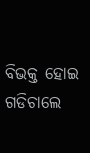ବିଭକ୍ତ ହୋଇ ଗଡିଚାଲେ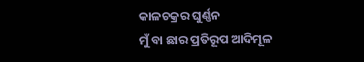କାଳଚକ୍ରର ଘୁର୍ଣ୍ଣନ
ମୁଁ ବା ଛାର ପ୍ରତିରୂପ ଆଦିମୂଳ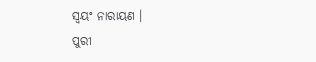ସ୍ବୟଂ ନାରାୟଣ ।
ପୁରୀ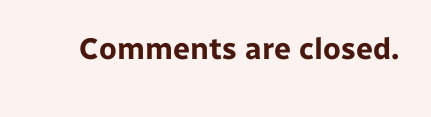Comments are closed.